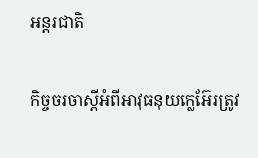អន្តរជាតិ

កិច្ចចរចាស្តីអំពីអាវុធនុយក្លេអ៊ែរត្រូវ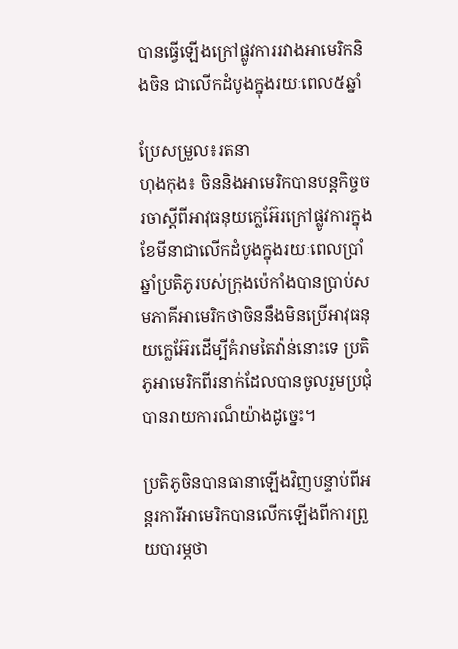បានធ្វើឡើងក្រៅផ្លូវការរវាងអាមេរិកនិងចិន ជាលើកដំបូងក្នុងរយៈពេល៥ឆ្នាំ

ប្រែសម្រួល៖រតនា
ហុងកុង៖ ចិននិងអាមេរិកបានបន្តកិច្ចចរចាស្តីពីអាវុធនុយក្លេអ៊ែរក្រៅផ្លូវការក្នុងខែមីនាជាលើកដំបូងក្នុងរយៈពេលប្រាំឆ្នាំប្រតិភូរបស់ក្រុងប៉េកាំងបានប្រាប់សមភាគីអាមេរិកថាចិននឹងមិនប្រើអាវុធនុយក្លេអ៊ែរដើម្បីគំរាមតៃវ៉ាន់នោះទេ ប្រតិភូអាមេរិកពីរនាក់ដែលបានចូលរួមប្រជុំបានរាយការណ៏យ៉ាងដូច្នេះ។

ប្រតិភូចិនបានធានាឡើងវិញបន្ទាប់ពីអន្តរការីអាមេរិកបានលើកឡើងពីការព្រួយបារម្ភថា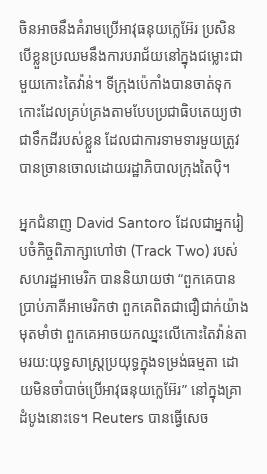ចិនអាចនឹងគំរាមប្រើអាវុធនុយក្លេអ៊ែរ ប្រសិនបើខ្លួនប្រឈមនឹងការបរាជ័យនៅក្នុងជម្លោះជាមួយកោះតៃវ៉ាន់។ ទីក្រុងប៉េកាំងបានចាត់ទុកកោះដែលគ្រប់គ្រងតាមបែបប្រជាធិបតេយ្យថាជាទឹកដីរបស់ខ្លួន ដែលជាការទាមទារមួយត្រូវបានច្រានចោលដោយរដ្ឋាភិបាលក្រុងតៃប៉ិ។

អ្នកជំនាញ David Santoro ដែលជាអ្នករៀបចំកិច្ចពិភាក្សាហៅថា (Track Two) របស់សហរដ្ឋអាមេរិក បាននិយាយថា “ពួកគេបានប្រាប់ភាគីអាមេរិកថា ពួកគេពិតជាជឿជាក់យ៉ាងមុតមាំថា ពួកគេអាចយកឈ្នះលើកោះតៃវ៉ាន់តាមរយ:យុទ្ធសាស្ត្រប្រយុទ្ធក្នុងទម្រង់ធម្មតា ដោយមិនចាំបាច់ប្រើអាវុធនុយក្លេអ៊ែរ” នៅក្នុងគ្រាដំបូងនោះទេ។ Reuters បានធ្វើសេច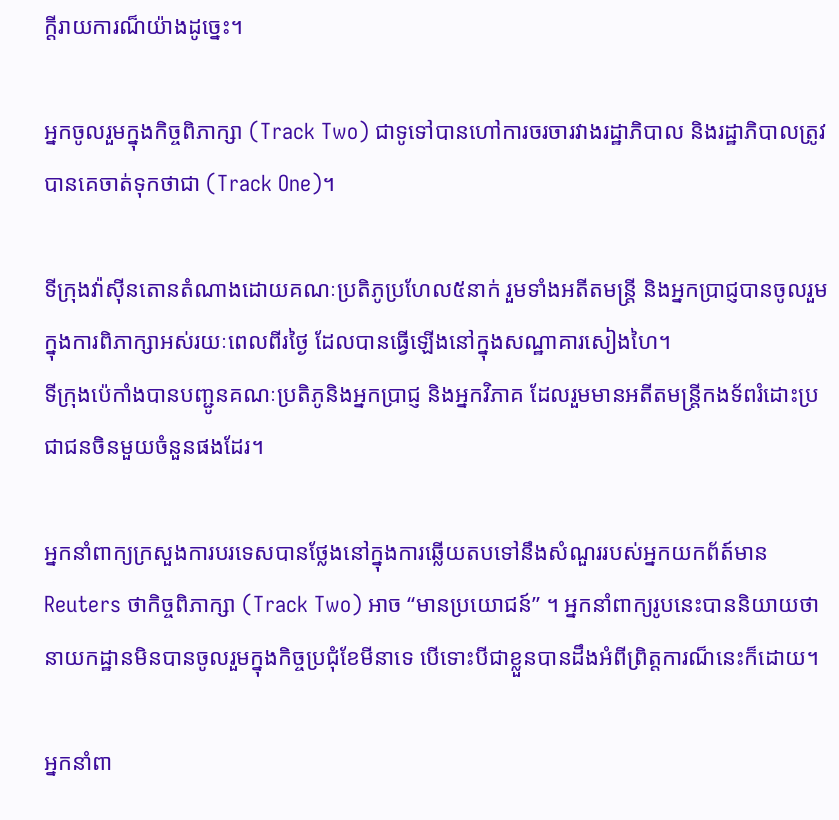ក្តីរាយការណ៏យ៉ាងដូច្នេះ។

អ្នកចូលរួមក្នុងកិច្ចពិភាក្សា (Track Two) ជាទូទៅបានហៅការចរចារវាងរដ្ឋាភិបាល និងរដ្ឋាភិបាលត្រូវបានគេចាត់ទុកថាជា (Track One)។

ទីក្រុងវ៉ាស៊ីនតោនតំណាងដោយគណៈប្រតិភូប្រហែល៥នាក់ រួមទាំងអតីតមន្ត្រី និងអ្នកប្រាជ្ញបានចូលរួមក្នុងការពិភាក្សាអស់រយៈពេលពីរថ្ងៃ ដែលបានធ្វើឡើងនៅក្នុងសណ្ឋាគារសៀងហៃ។
ទីក្រុងប៉េកាំងបានបញ្ជូនគណៈប្រតិភូនិងអ្នកប្រាជ្ញ និងអ្នកវិភាគ ដែលរួមមានអតីតមន្ត្រីកងទ័ពរំដោះប្រជាជនចិនមួយចំនួនផងដែរ។

អ្នកនាំពាក្យក្រសួងការបរទេសបានថ្លែងនៅក្នុងការឆ្លើយតបទៅនឹងសំណួររបស់អ្នកយកព័ត៍មាន Reuters ថាកិច្ចពិភាក្សា (Track Two) អាច “មានប្រយោជន៍” ។ អ្នកនាំពាក្យរូបនេះបាននិយាយថា នាយកដ្ឋានមិនបានចូលរួមក្នុងកិច្ចប្រជុំខែមីនាទេ បើទោះបីជាខ្លួនបានដឹងអំពីព្រិត្តការណ៏នេះក៏ដោយ។

អ្នកនាំពា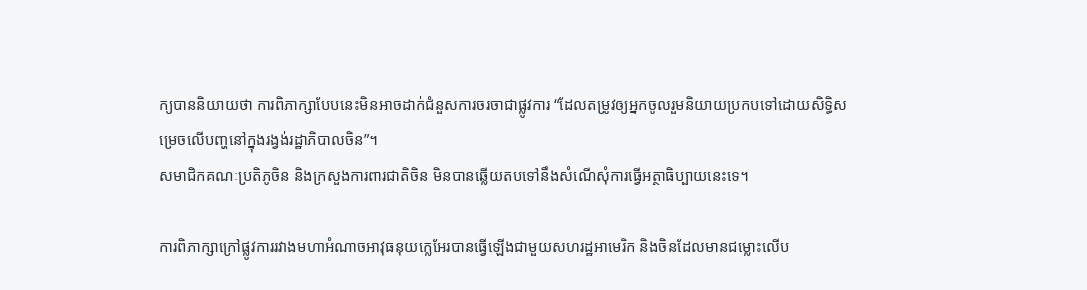ក្យបាននិយាយថា ការពិភាក្សាបែបនេះមិនអាចដាក់ជំនួសការចរចាជាផ្លូវការ “ដែលតម្រូវឲ្យអ្នកចូលរួមនិយាយប្រកបទៅដោយសិទ្ធិសម្រេចលើបញ្ហនៅក្នុងរង្វង់រដ្ឋាភិបាលចិន”។
សមាជិកគណៈប្រតិភូចិន និងក្រសួងការពារជាតិចិន មិនបានឆ្លើយតបទៅនឹងសំណើសុំការធ្វើអត្ថាធិប្បាយនេះទេ។

ការពិភាក្សាក្រៅផ្លូវការរវាងមហាអំណាចអាវុធនុយក្លេអែរបានធ្វើឡើងជាមួយសហរដ្ឋអាមេរិក និងចិនដែលមានជម្លោះលើប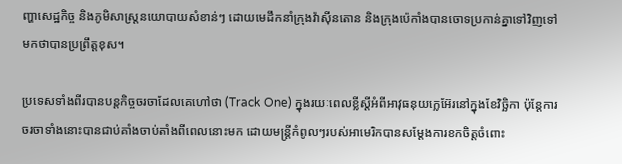ញ្ហាសេដ្ឋកិច្ច និងភូមិសាស្ត្រនយោបាយសំខាន់ៗ ដោយមេដឹកនាំក្រុងវ៉ាស៊ីនតោន និងក្រុងប៉េកាំងបានចោទប្រកាន់គ្នាទៅវិញទៅមកថាបានប្រព្រឹត្តខុស។

ប្រទេសទាំងពីរបានបន្តកិច្ចចរចាដែលគេហៅថា (Track One) ក្នុងរយៈពេលខ្លីស្តីអំពីអាវុធនុយក្លេអ៊ែរនៅក្នុងខែវិច្ឆិកា ប៉ុន្តែការចរចាទាំងនោះបានជាប់គាំងចាប់តាំងពីពេលនោះមក ដោយមន្ត្រីកំពូលៗរបស់អាមេរិកបានសម្តែងការខកចិត្តចំពោះ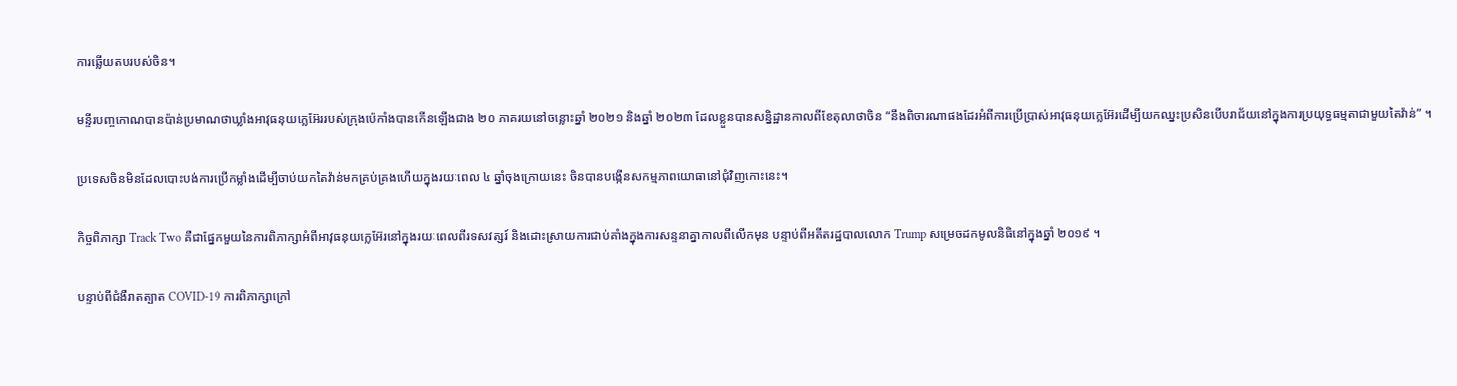ការឆ្លើយតបរបស់ចិន។

មន្ទីរបញ្ចកោណបានប៉ាន់ប្រមាណថាឃ្លាំងអាវុធនុយក្លេអ៊ែររបស់ក្រុងប៉េកាំងបានកើនឡើងជាង ២០ ភាគរយនៅចន្លោះឆ្នាំ ២០២១ និងឆ្នាំ ២០២៣ ដែលខ្លួនបានសន្និដ្ឋានកាលពីខែតុលាថាចិន “នឹងពិចារណាផងដែរអំពីការប្រើប្រាស់អាវុធនុយក្លេអ៊ែរដើម្បីយកឈ្នះប្រសិនបើបរាជ័យនៅក្នុងការប្រយុទ្ធធម្មតាជាមួយតៃវ៉ាន់” ។

ប្រទេសចិនមិនដែលបោះបង់ការប្រើកម្លាំងដើម្បីចាប់យកតៃវ៉ាន់មកគ្រប់គ្រងហើយក្នុងរយៈពេល ៤ ឆ្នាំចុងក្រោយនេះ ចិនបានបង្កើនសកម្មភាពយោធានៅជុំវិញកោះនេះ។

កិច្ចពិភាក្សា Track Two គឺជាផ្នែកមួយនៃការពិភាក្សាអំពីអាវុធនុយក្លេអ៊ែរនៅក្នុងរយៈពេលពីរទសវត្សរ៍ និងដោះស្រាយការជាប់គាំងក្នុងការសន្ទនាគ្នាកាលពីលើកមុន បន្ទាប់ពីអតីតរដ្ឋបាលលោក Trump សម្រេចដកមូលនិធិនៅក្នុងឆ្នាំ ២០១៩ ។

បន្ទាប់ពីជំងឺរាតត្បាត COVID-19 ការពិភាក្សាក្រៅ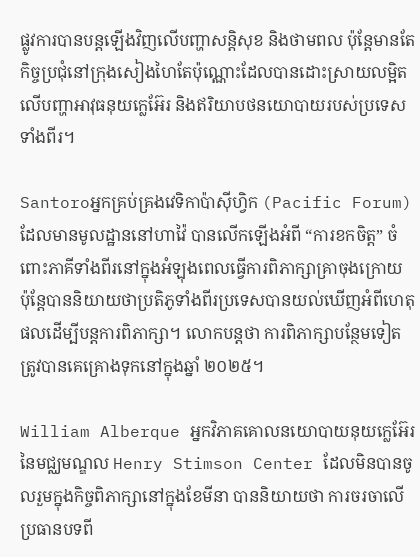ផ្លូវការបានបន្តឡើងវិញលើបញ្ហាសន្តិសុខ និងថាមពល ប៉ុន្តែមានតែកិច្ចប្រជុំនៅក្រុងសៀងហៃតែប៉ុណ្ណោះដែលបានដោះស្រាយលម្អិតលើបញ្ហាអាវុធនុយក្លេអ៊ែរ និងឥរិយាបថនយោបាយរបស់ប្រទេសទាំងពីរ។

Santoroអ្នកគ្រប់គ្រងវេទិកាប៉ាស៊ីហ្វិក (Pacific Forum) ដែលមានមូលដ្ឋាននៅហាវ៉ៃ បានលើកឡើងអំពី “ការខកចិត្ត” ចំពោះភាគីទាំងពីរនៅក្នុងអំឡុងពេលធ្វើការពិភាក្សាគ្រាចុងក្រោយ ប៉ុន្តែបាននិយាយថាប្រតិភូទាំងពីរប្រទេសបានយល់ឃើញអំពីហេតុផលដើម្បីបន្តការពិភាក្សា។ លោកបន្តថា ការពិភាក្សាបន្ថែមទៀតត្រូវបានគេគ្រោងទុកនៅក្នុងឆ្នាំ ២០២៥។

William Alberque អ្នកវិភាគគោលនយោបាយនុយក្លេអ៊ែរ នៃមជ្ឈមណ្ឌល Henry Stimson Center ដែលមិនបានចូលរួមក្នុងកិច្ចពិភាក្សានៅក្នុងខែមីនា បាននិយាយថា ការចរចាលើប្រធានបទពី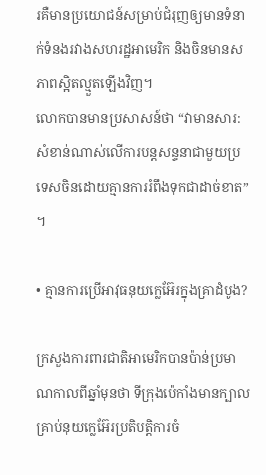រគឺមានប្រយោជន៍សម្រាប់ជំរុញឲ្យមានទំនាក់ទំនងរវាងសហរដ្ឋអាមេរិក និងចិនមានសភាពស្អិតល្មួតឡើងវិញ។
លោកបានមានប្រសាសន៍ថា “វាមានសារ:សំខាន់ណាស់លើការបន្តសន្ទនាជាមួយប្រទេសចិនដោយគ្មានការរំពឹងទុកជាដាច់ខាត” ។

• គ្មានការប្រើអាវុធនុយក្លេអ៊ែរក្នុងគ្រាដំបូង?

ក្រសួងការពារជាតិអាមេរិកបានប៉ាន់ប្រមាណកាលពីឆ្នាំមុនថា ទីក្រុងប៉េកាំងមានក្បាលគ្រាប់នុយក្លេអ៊ែរប្រតិបត្តិការចំ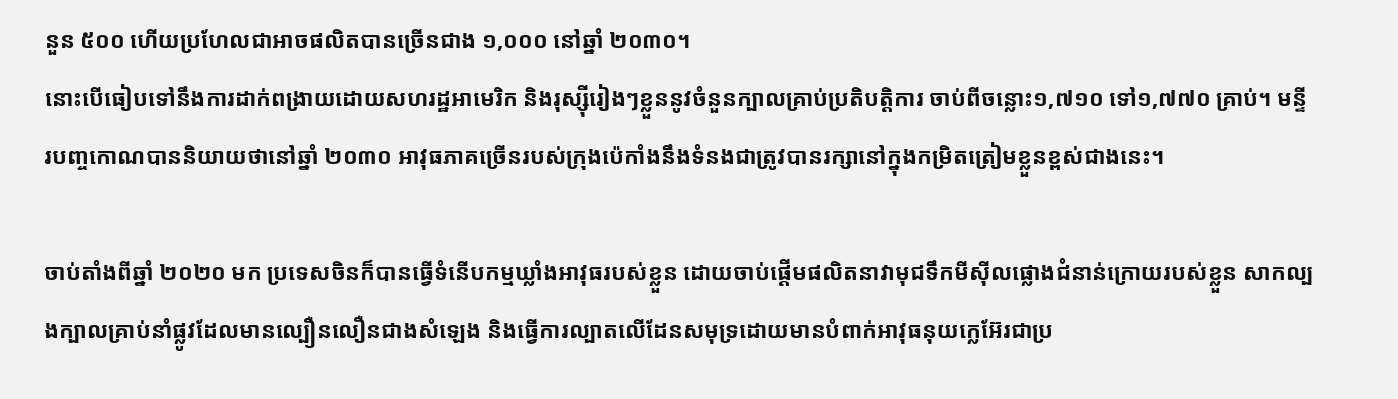នួន ៥០០ ហើយប្រហែលជាអាចផលិតបានច្រើនជាង ១,០០០ នៅឆ្នាំ ២០៣០។
នោះបើធៀបទៅនឹងការដាក់ពង្រាយដោយសហរដ្ឋអាមេរិក និងរុស្ស៊ីរៀងៗខ្លួននូវចំនួនក្បាលគ្រាប់ប្រតិបត្តិការ ចាប់ពីចន្លោះ១,៧១០ ទៅ១,៧៧០ គ្រាប់។ មន្ទីរបញ្ចកោណបាននិយាយថានៅឆ្នាំ ២០៣០ អាវុធភាគច្រើនរបស់ក្រុងប៉េកាំងនឹងទំនងជាត្រូវបានរក្សានៅក្នុងកម្រិតត្រៀមខ្លួនខ្ពស់ជាងនេះ។

ចាប់តាំងពីឆ្នាំ ២០២០ មក ប្រទេសចិនក៏បានធ្វើទំនើបកម្មឃ្លាំងអាវុធរបស់ខ្លួន ដោយចាប់ផ្តើមផលិតនាវាមុជទឹកមីស៊ីលផ្លោងជំនាន់ក្រោយរបស់ខ្លួន សាកល្បងក្បាលគ្រាប់នាំផ្លូវដែលមានល្បឿនលឿនជាងសំឡេង និងធ្វើការល្បាតលើដែនសមុទ្រដោយមានបំពាក់អាវុធនុយក្លេអ៊ែរជាប្រ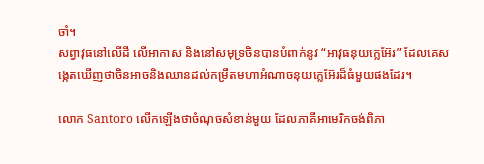ចាំ។
សព្វាវុធនៅលើដី លើអាកាស និងនៅសមុទ្រចិនបានបំពាក់នូវ “អាវុធនុយក្លេអ៊ែរ” ដែលគេសង្កេតឃើញថាចិនអាចនិងឈានដល់កម្រឹតមហាអំណាចនុយក្លេអ៊ែរដ៏ធំមួយផងដែរ។

លោក Santoro លើកឡើងថាចំណុចសំខាន់មួយ ដែលភាគីអាមេរិកចង់ពិភា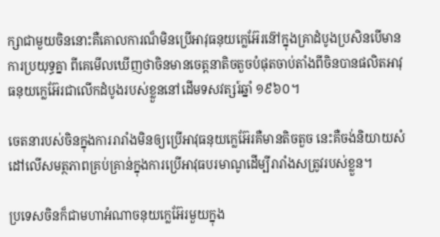ក្សាជាមួយចិននោះគឺគោលការណ៏មិនប្រើអាវុធនុយក្លេអ៊ែរន៊ៅក្នុងគ្រាដំបូងប្រសិនបើមានការប្រយុទ្ធគ្នា ពីគេមើលឃើញថាចិនមានចេត្តនាតិចតួចបំផុតចាប់តាំងពីចិនបានផលិតអាវុធនុយក្លេអ៊ែរជាលើកដំបូងរបស់ខ្លួននៅដើមទសវត្សរ៍ឆ្នាំ ១៩៦០។

ចេតនារបស់ចិនក្នុងការរារាំងមិនឲ្យប្រើអាវុធនុយក្លេអ៊ែរគឺមានតិចតួច នេះគឺចង់និយាយសំដៅលើសមត្ថភាពគ្រប់គ្រាន់ក្នុងការប្រើអាវុធបរមាណូដើម្បីរារាំងសត្រូវរបស់ខ្លួន។

ប្រទេសចិនក៏ជាមហាអំណាចនុយក្លេអ៊ែរមួយក្នុង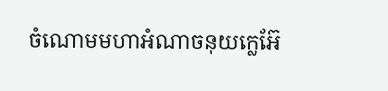ចំណោមមហាអំណាចនុយក្លេអ៊ែ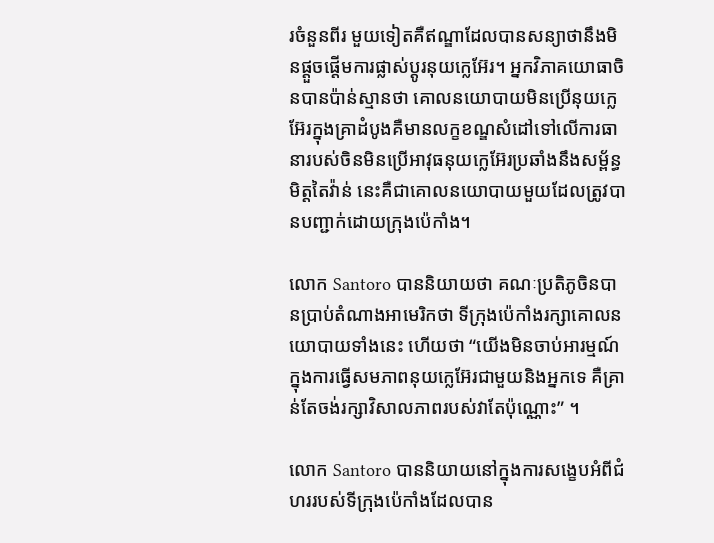រចំនួនពីរ មួយទៀតគឺឥណ្ឌាដែលបានសន្យាថានឹងមិនផ្តួចផ្តើមការផ្លាស់ប្តូរនុយក្លេអ៊ែរ។ អ្នកវិភាគយោធាចិនបានប៉ាន់ស្មានថា គោលនយោបាយមិនប្រើនុយក្លេអ៊ែរក្នុងគ្រាដំបូងគឺមានលក្ខខណ្ឌសំដៅទៅលើការធានារបស់ចិនមិនប្រើអាវុធនុយក្លេអ៊ែរប្រឆាំងនឹងសម្ព័ន្ធមិត្តតៃវ៉ាន់ នេះគឺជាគោលនយោបាយមួយដែលត្រូវបានបញ្ជាក់ដោយក្រុងប៉េកាំង។

លោក Santoro បាននិយាយថា គណៈប្រតិភូចិនបានប្រាប់តំណាងអាមេរិកថា ទីក្រុងប៉េកាំងរក្សាគោលនយោបាយទាំងនេះ ហើយថា “យើងមិនចាប់អារម្មណ៍ក្នុងការធ្វើសមភាពនុយក្លេអ៊ែរជាមួយនិងអ្នកទេ គឺគ្រាន់តែចង់រក្សាវិសាលភាពរបស់វាតែប៉ុណ្ណោះ” ។

លោក Santoro បាននិយាយនៅក្នុងការសង្ខេបអំពីជំហររបស់ទីក្រុងប៉េកាំងដែលបាន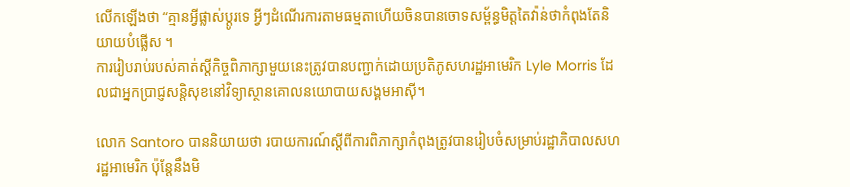លើកឡើងថា “គ្មានអ្វីផ្លាស់ប្តូរទេ អ្វីៗដំណើរការតាមធម្មតាហើយចិនបានចោទសម្ព័ន្ធមិត្តតៃវ៉ាន់ថាកំពុងតែនិយាយបំផ្លើស ។
ការរៀបរាប់របស់គាត់ស្តីកិច្ចពិភាក្សាមួយនេះត្រូវបានបញ្ជាក់ដោយប្រតិភូសហរដ្ឋអាមេរិក Lyle Morris ដែលជាអ្នកប្រាជ្ញសន្តិសុខនៅវិទ្យាស្ថានគោលនយោបាយសង្គមអាស៊ី។

លោក Santoro បាននិយាយថា របាយការណ៍ស្តីពីការពិភាក្សាកំពុងត្រូវបានរៀបចំសម្រាប់រដ្ឋាភិបាលសហរដ្ឋអាមេរិក ប៉ុន្តែនឹងមិ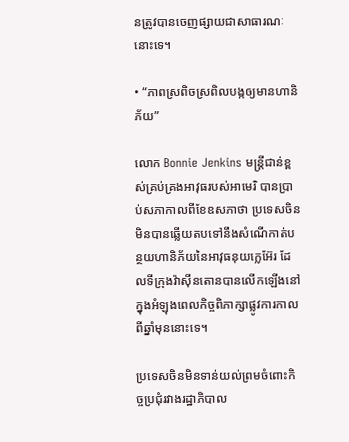នត្រូវបានចេញផ្សាយជាសាធារណៈនោះទេ។

• “ភាពស្រពិចស្រពិលបង្កឲ្យមានហានិភ័យ”

លោក Bonnie Jenkins មន្ត្រីជាន់ខ្ពស់គ្រប់គ្រងអាវុធរបស់អាមេរិ បានប្រាប់សភាកាលពីខែឧសភាថា ប្រទេសចិនមិនបានឆ្លើយតបទៅនឹងសំណើកាត់បន្ថយហានិភ័យនៃអាវុធនុយក្លេអ៊ែរ ដែលទីក្រុងវ៉ាស៊ីនតោនបានលើកឡើងនៅក្នុងអំឡុងពេលកិច្ចពិភាក្សាផ្លូវការកាលពីឆ្នាំមុននោះទេ។

ប្រទេសចិនមិនទាន់យល់ព្រមចំពោះកិច្ចប្រជុំរវាងរដ្ឋាភិបាល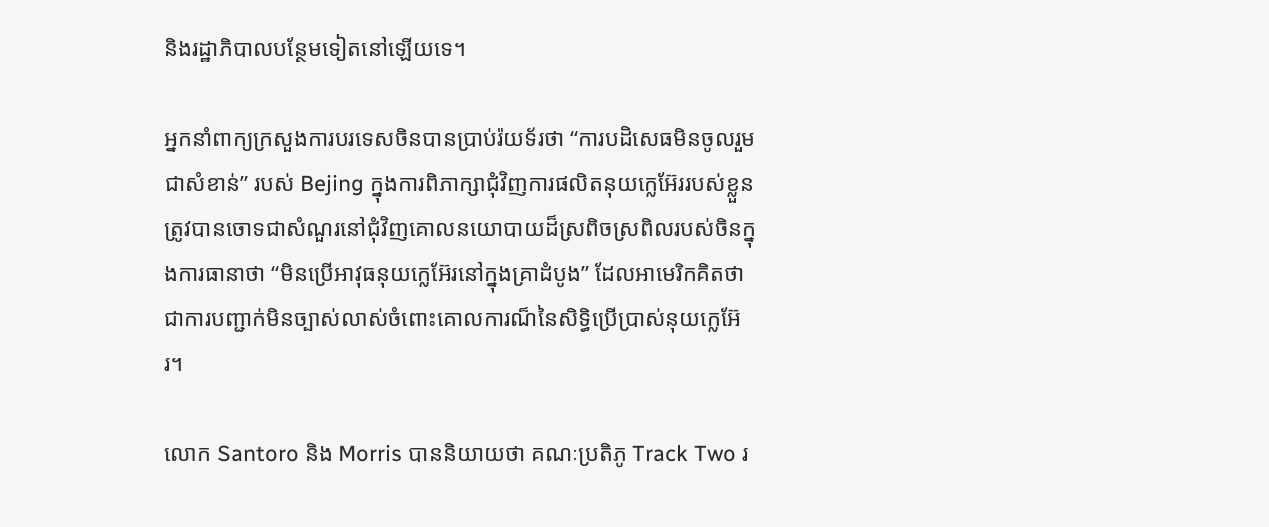និងរដ្ឋាភិបាលបន្ថែមទៀតនៅឡើយទេ។

អ្នកនាំពាក្យក្រសួងការបរទេសចិនបានប្រាប់រ៉យទ័រថា “ការបដិសេធមិនចូលរួមជាសំខាន់” របស់ Bejing ក្នុងការពិភាក្សាជុំវិញការផលិតនុយក្លេអ៊ែររបស់ខ្លួន ត្រូវបានចោទជាសំណួរនៅជុំវិញគោលនយោបាយដ៏ស្រពិចស្រពិលរបស់ចិនក្នុងការធានាថា “មិនប្រើអាវុធនុយក្លេអ៊ែរនៅក្នុងគ្រាដំបូង” ដែលអាមេរិកគិតថាជាការបញ្ជាក់មិនច្បាស់លាស់ចំពោះគោលការណ៏នៃសិទ្ធិប្រើប្រាស់នុយក្លេអ៊ែរ។

លោក Santoro និង Morris បាននិយាយថា គណៈប្រតិភូ Track Two រ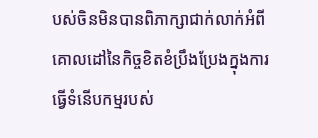បស់ចិនមិនបានពិភាក្សាជាក់លាក់អំពីគោលដៅនៃកិច្ចខិតខំប្រឹងប្រែងក្នុងការធ្វើទំនើបកម្មរបស់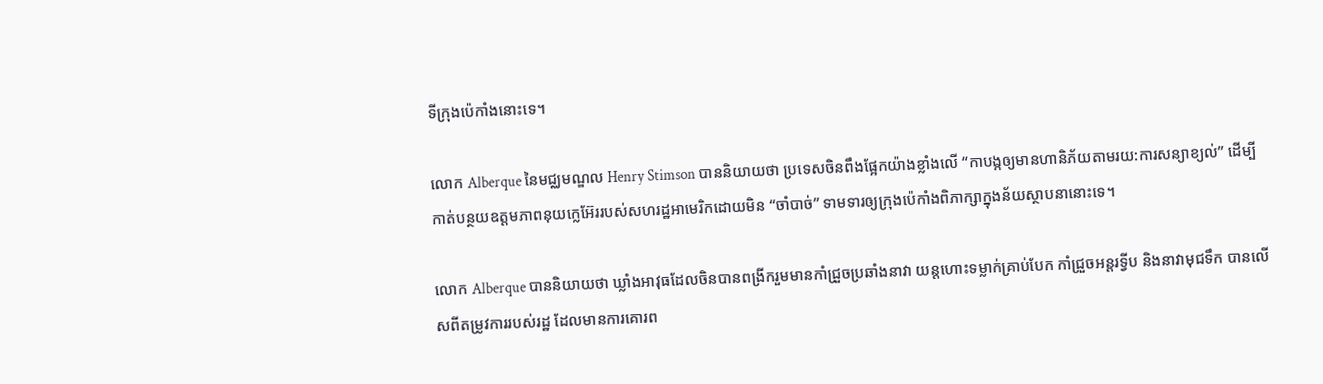ទីក្រុងប៉េកាំងនោះទេ។

លោក Alberque នៃមជ្ឈមណ្ឌល Henry Stimson បាននិយាយថា ប្រទេសចិនពឹងផ្អែកយ៉ាងខ្លាំងលើ “កាបង្កឲ្យមានហានិភ័យតាមរយ:ការសន្យាខ្យល់” ដើម្បីកាត់បន្ថយឧត្តមភាពនុយក្លេអ៊ែររបស់សហរដ្ឋអាមេរិកដោយមិន “ចាំបាច់” ទាមទារឲ្យក្រុងប៉េកាំងពិភាក្សាក្នុងន័យស្ថាបនានោះទេ។

លោក Alberque បាននិយាយថា ឃ្លាំងអាវុធដែលចិនបានពង្រីករួមមានកាំជ្រួចប្រឆាំងនាវា យន្តហោះទម្លាក់គ្រាប់បែក កាំជ្រួចអន្តរទ្វីប និងនាវាមុជទឹក បានលើសពីតម្រូវការរបស់រដ្ឋ ដែលមានការគោរព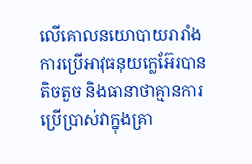លើគោលនយោបាយរារាំងការប្រើអាវុធនុយក្លេអ៊ែរបានតិចតួច និងធានាថាគ្មានការប្រើប្រាស់វាក្នុងគ្រា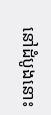នៅដំបូងនោះ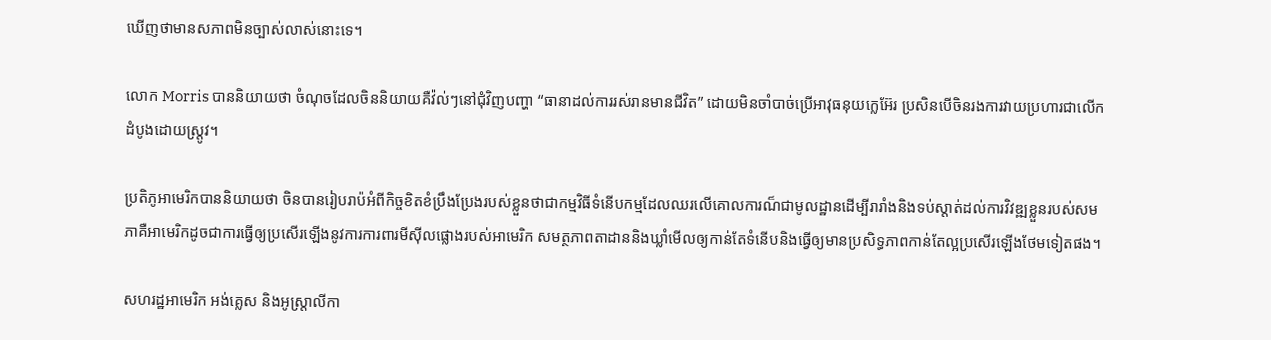ឃើញថាមានសភាពមិនច្បាស់លាស់នោះទេ។

លោក Morris បាននិយាយថា ចំណុចដែលចិននិយាយគឺវ៉ល់ៗនៅជុំវិញបញ្ហា “ធានាដល់ការរស់រានមានជីវិត” ដោយមិនចាំបាច់ប្រើអាវុធនុយក្លេអ៊ែរ ប្រសិនបើចិនរងការវាយប្រហារជាលើកដំបូងដោយស្ត្រូវ។

ប្រតិភូអាមេរិកបាននិយាយថា ចិនបានរៀបរាប៉អំពីកិច្ចខិតខំប្រឹងប្រែងរបស់ខ្លួនថាជាកម្មវិធីទំនើបកម្មដែលឈរលើគោលការណ៏ជាមូលដ្ឋានដើម្បីរារាំងនិងទប់ស្តាត់ដល់ការវិវឌ្ឍខ្លួនរបស់សមភាគឺអាមេរិកដូចជាការធ្វើឲ្យប្រសើរឡើងនូវការការពារមីស៊ីលផ្លោងរបស់អាមេរិក សមត្ថភាពតាដាននិងឃ្លាំមើលឲ្យកាន់តែទំនើបនិងធ្វើឲ្យមានប្រសិទ្ធភាពកាន់តែល្អប្រសើរឡើងថែមទៀតផង។

សហរដ្ឋអាមេរិក អង់គ្លេស និងអូស្ត្រាលីកា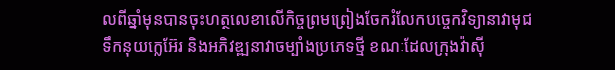លពីឆ្នាំមុនបានចុះហត្ថលេខាលើកិច្ចព្រមព្រៀងចែករំលែកបច្ចេកវិទ្យានាវាមុជទឹកនុយក្លេអ៊ែរ និងអភិវឌ្ឍនាវាចម្បាំងប្រភេទថ្មី ខណៈដែលក្រុងវ៉ាស៊ី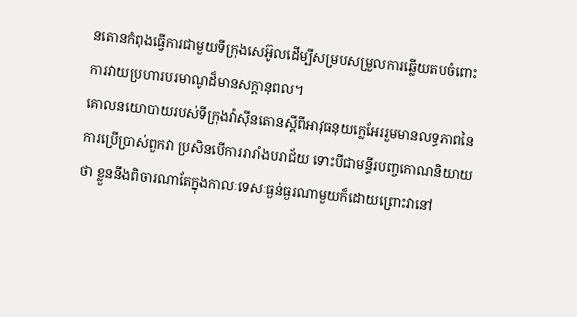នតោនកំពុងធ្វើការជាមួយទីក្រុងសេអ៊ូលដើម្បីសម្របសម្រួលការឆ្លើយតបចំពោះការវាយប្រហារបរមាណូដ៏មានសក្តានុពល។
គោលនយោបាយរបស់ទីក្រុងវ៉ាស៊ីនតោនស្តីពីអាវុធនុយក្លេអែររួមមានលទ្ធភាពនៃការប្រើប្រាស់ពួកវា ប្រសិនបើការរារាំងបរាជ័យ ទោះបីជាមន្ទីរបញ្ចកោណនិយាយថា ខ្លួននឹងពិចារណាតែក្នុងកាលៈទេសៈធ្ងន់ធ្ងរណាមួយក៏ដោយព្រោះវានៅ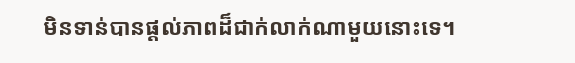មិនទាន់បានផ្តល់ភាពដ៏ជាក់លាក់ណាមួយនោះទេ។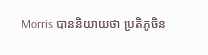Morris បាននិយាយថា ប្រតិភូចិន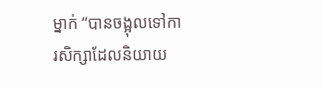ម្នាក់ “បានចង្អុលទៅការសិក្សាដែលនិយាយ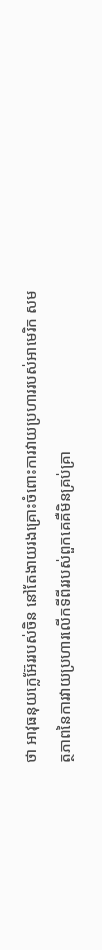ថា អាវុធនុយក្លេអ៊ែររបស់ចិន នៅតែងាយរងគ្រោះចំពោះការវាយប្រហាររបស់អាមេរិក សមត្ថភាពនៃការវាយប្រហារលើកទីពីររបស់ពួកគេគឺមិនគ្រប់គ្រា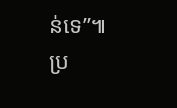ន់ទេ”៕
ប្រ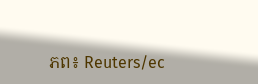ភព៖ Reuters/ec